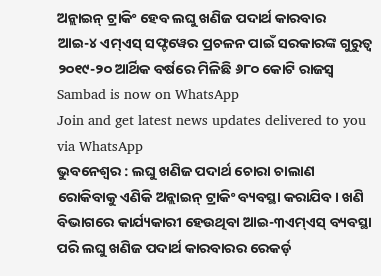ଅନ୍ଲାଇନ୍ ଟ୍ରାକିଂ ହେବ ଲଘୁ ଖଣିଜ ପଦାର୍ଥ କାରବାର
ଆଇ-୪ ଏମ୍ଏସ୍ ସଫ୍ଟୱେର ପ୍ରଚଳନ ପାଇଁ ସରକାରଙ୍କ ଗୁରୁତ୍ବ
୨୦୧୯-୨୦ ଆର୍ଥିକ ବର୍ଷରେ ମିଳିଛି ୬୮୦ କୋଟି ରାଜସ୍ବ
Sambad is now on WhatsApp
Join and get latest news updates delivered to you via WhatsApp
ଭୁବନେଶ୍ୱର : ଲଘୁ ଖଣିଜ ପଦାର୍ଥ ଚୋରା ଚାଲାଣ ରୋକିବାକୁ ଏଣିକି ଅନ୍ଲାଇନ୍ ଟ୍ରାକିଂ ବ୍ୟବସ୍ଥା କରାଯିବ। ଖଣି ବିଭାଗରେ କାର୍ଯ୍ୟକାରୀ ହେଉଥିବା ଆଇ-୩ଏମ୍ଏସ୍ ବ୍ୟବସ୍ଥା ପରି ଲଘୁ ଖଣିଜ ପଦାର୍ଥ କାରବାରର ରେକର୍ଡ଼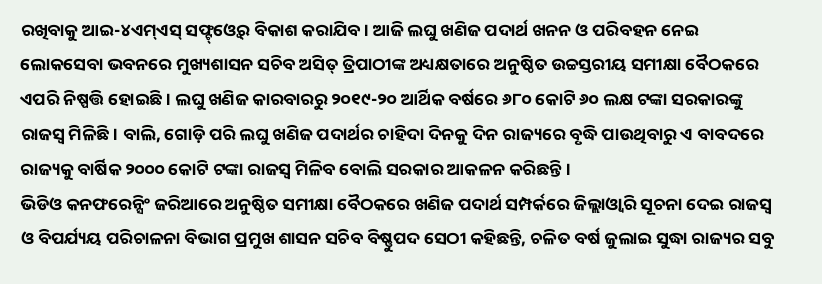ରଖିବାକୁ ଆଇ-୪ଏମ୍ଏସ୍ ସଫ୍ଟ୍ଓ୍ବେର୍ ବିକାଶ କରାଯିବ। ଆଜି ଲଘୁ ଖଣିଜ ପଦାର୍ଥ ଖନନ ଓ ପରିବହନ ନେଇ ଲୋକସେବା ଭବନରେ ମୁଖ୍ୟଶାସନ ସଚିବ ଅସିତ୍ ତ୍ରିପାଠୀଙ୍କ ଅଧ୍ୟକ୍ଷତାରେ ଅନୁଷ୍ଠିତ ଉଚ୍ଚସ୍ତରୀୟ ସମୀକ୍ଷା ବୈଠକରେ ଏପରି ନିଷ୍ପତ୍ତି ହୋଇଛି। ଲଘୁ ଖଣିଜ କାରବାରରୁ ୨୦୧୯-୨୦ ଆର୍ଥିକ ବର୍ଷରେ ୬୮୦ କୋଟି ୬୦ ଲକ୍ଷ ଟଙ୍କା ସରକାରଙ୍କୁ ରାଜସ୍ବ ମିଳିଛି। ବାଲି, ଗୋଡ଼ି ପରି ଲଘୁ ଖଣିଜ ପଦାର୍ଥର ଚାହିଦା ଦିନକୁ ଦିନ ରାଜ୍ୟରେ ବୃଦ୍ଧି ପାଉଥିବାରୁ ଏ ବାବଦରେ ରାଜ୍ୟକୁ ବାର୍ଷିକ ୨୦୦୦ କୋଟି ଟଙ୍କା ରାଜସ୍ବ ମିଳିବ ବୋଲି ସରକାର ଆକଳନ କରିଛନ୍ତି।
ଭିଡିଓ କନଫରେନ୍ସିଂ ଜରିଆରେ ଅନୁଷ୍ଠିତ ସମୀକ୍ଷା ବୈଠକରେ ଖଣିଜ ପଦାର୍ଥ ସମ୍ପର୍କରେ ଜିଲ୍ଲାଓ୍ବାରି ସୂଚନା ଦେଇ ରାଜସ୍ବ ଓ ବିପର୍ଯ୍ୟୟ ପରିଚାଳନା ବିଭାଗ ପ୍ରମୁଖ ଶାସନ ସଚିବ ବିଷ୍ଣୁପଦ ସେଠୀ କହିଛନ୍ତି, ଚଳିତ ବର୍ଷ ଜୁଲାଇ ସୁଦ୍ଧା ରାଜ୍ୟର ସବୁ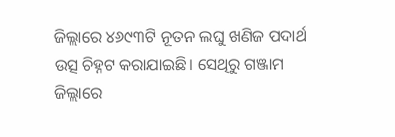ଜିଲ୍ଲାରେ ୪୬୯୩ଟି ନୂତନ ଲଘୁ ଖଣିଜ ପଦାର୍ଥ ଉତ୍ସ ଚିହ୍ନଟ କରାଯାଇଛି। ସେଥିରୁ ଗଞ୍ଜାମ ଜିଲ୍ଲାରେ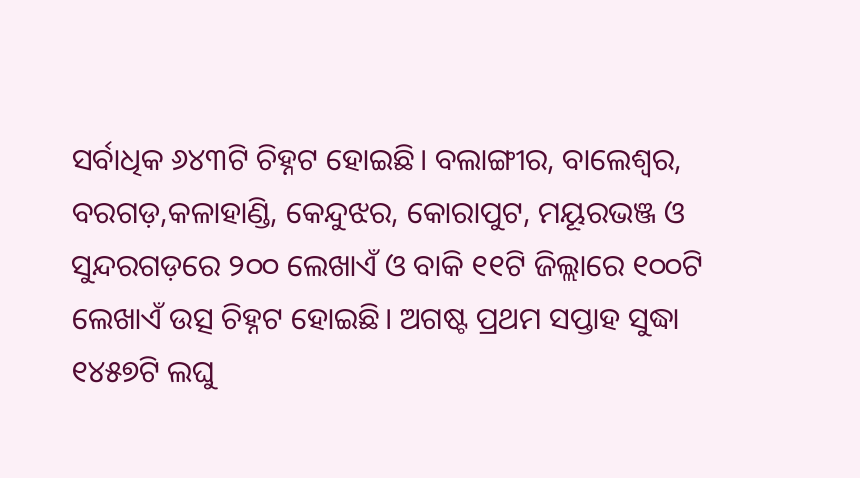ସର୍ବାଧିକ ୬୪୩ଟି ଚିହ୍ନଟ ହୋଇଛି। ବଲାଙ୍ଗୀର, ବାଲେଶ୍ବର, ବରଗଡ଼,କଳାହାଣ୍ଡି, କେନ୍ଦୁଝର, କୋରାପୁଟ, ମୟୂରଭଞ୍ଜ ଓ ସୁନ୍ଦରଗଡ଼ରେ ୨୦୦ ଲେଖାଏଁ ଓ ବାକି ୧୧ଟି ଜିଲ୍ଲାରେ ୧୦୦ଟି ଲେଖାଏଁ ଉତ୍ସ ଚିହ୍ନଟ ହୋଇଛି। ଅଗଷ୍ଟ ପ୍ରଥମ ସପ୍ତାହ ସୁଦ୍ଧା ୧୪୫୭ଟି ଲଘୁ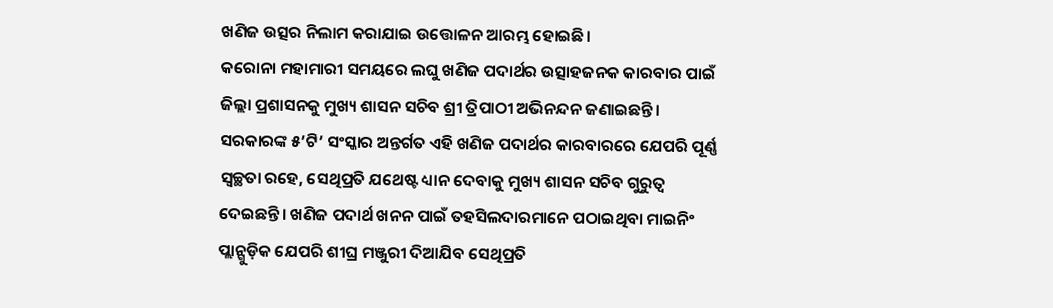ଖଣିଜ ଉତ୍ସର ନିଲାମ କରାଯାଇ ଉତ୍ତୋଳନ ଆରମ୍ଭ ହୋଇଛି।
କରୋନା ମହାମାରୀ ସମୟରେ ଲଘୁ ଖଣିଜ ପଦାର୍ଥର ଉତ୍ସାହଜନକ କାରବାର ପାଇଁ ଜିଲ୍ଲା ପ୍ରଶାସନକୁ ମୁଖ୍ୟ ଶାସନ ସଚିବ ଶ୍ରୀ ତ୍ରିପାଠୀ ଅଭିନନ୍ଦନ ଜଣାଇଛନ୍ତି। ସରକାରଙ୍କ ୫’ଟି’ ସଂସ୍କାର ଅନ୍ତର୍ଗତ ଏହି ଖଣିଜ ପଦାର୍ଥର କାରବାରରେ ଯେପରି ପୂର୍ଣ୍ଣ ସ୍ବଚ୍ଛତା ରହେ, ସେଥିପ୍ରତି ଯଥେଷ୍ଟ ଧ୍ୟାନ ଦେବାକୁ ମୁଖ୍ୟ ଶାସନ ସଚିବ ଗୁରୁତ୍ବ ଦେଇଛନ୍ତି। ଖଣିଜ ପଦାର୍ଥ ଖନନ ପାଇଁ ତହସିଲଦାରମାନେ ପଠାଇଥିବା ମାଇନିଂ ପ୍ଲାନ୍ଗୁଡ଼ିକ ଯେପରି ଶୀଘ୍ର ମଞ୍ଜୁରୀ ଦିଆଯିବ ସେଥିପ୍ରତି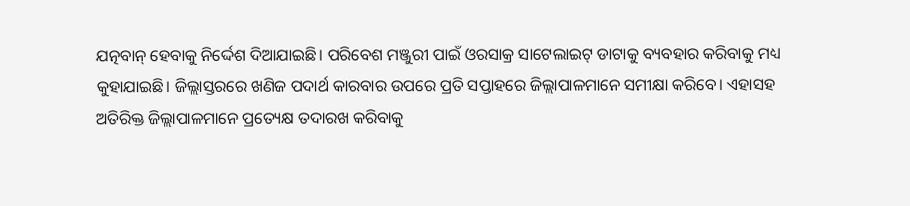ଯତ୍ନବାନ୍ ହେବାକୁ ନିର୍ଦ୍ଦେଶ ଦିଆଯାଇଛି। ପରିବେଶ ମଞ୍ଜୁରୀ ପାଇଁ ଓରସାକ୍ର ସାଟେଲାଇଟ୍ ଡାଟାକୁ ବ୍ୟବହାର କରିବାକୁ ମଧ୍ୟ କୁହାଯାଇଛି। ଜିଲ୍ଲାସ୍ତରରେ ଖଣିଜ ପଦାର୍ଥ କାରବାର ଉପରେ ପ୍ରତି ସପ୍ତାହରେ ଜିଲ୍ଲାପାଳମାନେ ସମୀକ୍ଷା କରିବେ। ଏହାସହ ଅତିରିକ୍ତ ଜିଲ୍ଲାପାଳମାନେ ପ୍ରତ୍ୟେକ୍ଷ ତଦାରଖ କରିବାକୁ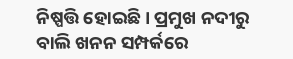ନିଷ୍ପତ୍ତି ହୋଇଛି। ପ୍ରମୁଖ ନଦୀରୁ ବାଲି ଖନନ ସମ୍ପର୍କରେ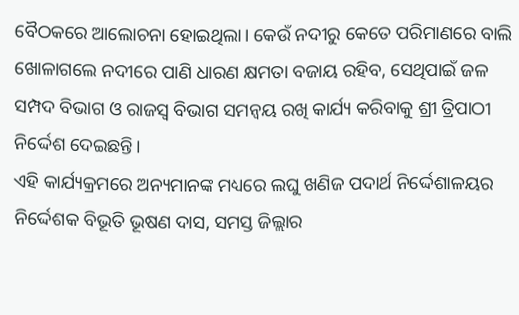ବୈଠକରେ ଆଲୋଚନା ହୋଇଥିଲା। କେଉଁ ନଦୀରୁ କେତେ ପରିମାଣରେ ବାଲି ଖୋଳାଗଲେ ନଦୀରେ ପାଣି ଧାରଣ କ୍ଷମତା ବଜାୟ ରହିବ, ସେଥିପାଇଁ ଜଳ ସମ୍ପଦ ବିଭାଗ ଓ ରାଜସ୍ବ ବିଭାଗ ସମନ୍ବୟ ରଖି କାର୍ଯ୍ୟ କରିବାକୁ ଶ୍ରୀ ତ୍ରିପାଠୀ ନିର୍ଦ୍ଦେଶ ଦେଇଛନ୍ତି।
ଏହି କାର୍ଯ୍ୟକ୍ରମରେ ଅନ୍ୟମାନଙ୍କ ମଧ୍ୟରେ ଲଘୁ ଖଣିଜ ପଦାର୍ଥ ନିର୍ଦ୍ଦେଶାଳୟର ନିର୍ଦ୍ଦେଶକ ବିଭୂତି ଭୂଷଣ ଦାସ, ସମସ୍ତ ଜିଲ୍ଲାର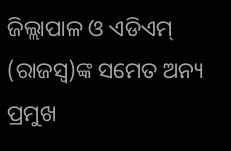ଜିଲ୍ଲାପାଳ ଓ ଏଡିଏମ୍ (ରାଜସ୍ବ)ଙ୍କ ସମେତ ଅନ୍ୟ ପ୍ରମୁଖ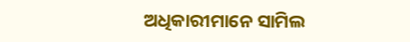ଅଧିକାରୀମାନେ ସାମିଲ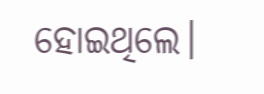ହୋଇଥିଲେ।